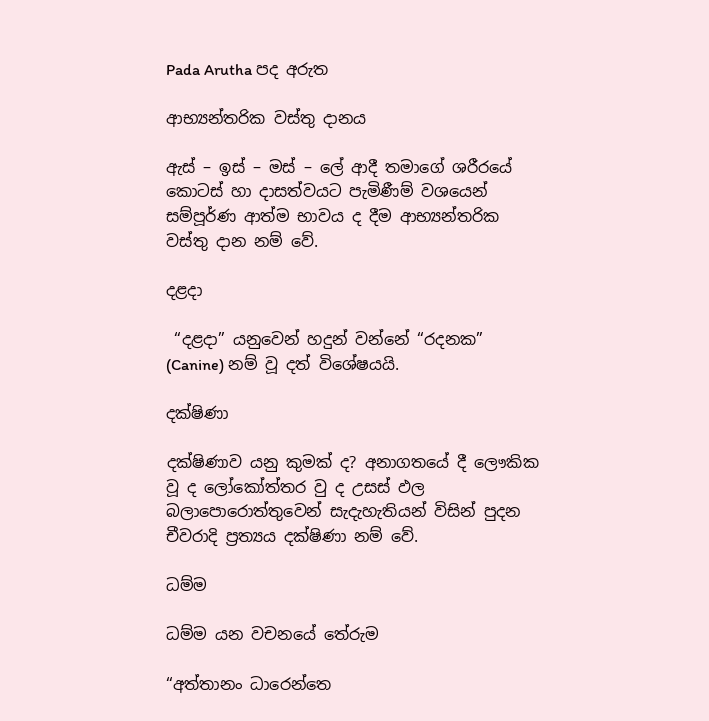Pada Arutha පද අරුත

ආභ්‍යන්තරික වස්තු දානය

ඇස් – ඉස් – මස් – ලේ ආදී තමාගේ ශරීරයේ කොටස් හා දාසත්වයට පැමිණීම් වශයෙන් සම්පූර්ණ ආත්ම භාවය ද දීම ආභ්‍යන්තරික වස්තු දාන නම් වේ.

දළදා

 “දළදා” යනුවෙන් හදුන් වන්නේ “රදනක” (Canine) නම් වූ දත් විශේෂයයි.

දක්ෂිණා

දක්ෂිණාව යනු කුමක් ද? අනාගතයේ දී ලෞකික වූ ද ලෝකෝත්තර වු ද උසස් ඵල බලාපොරොත්තුවෙන් සැදැහැතියන් විසින් පුදන චීවරාදි ප්‍රත්‍යය දක්ෂිණා නම් වේ.

ධම්ම

ධම්ම යන වචනයේ තේරුම

“අත්තානං ධාරෙන්තෙ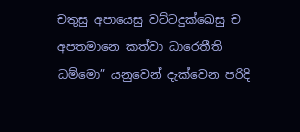චතුසු අපායෙසු වට්ටදුක්ඛෙසු ච අපතමානෙ කත්වා ධාරෙතීති ධම්මො” යනුවෙන් දැක්වෙන පරිදි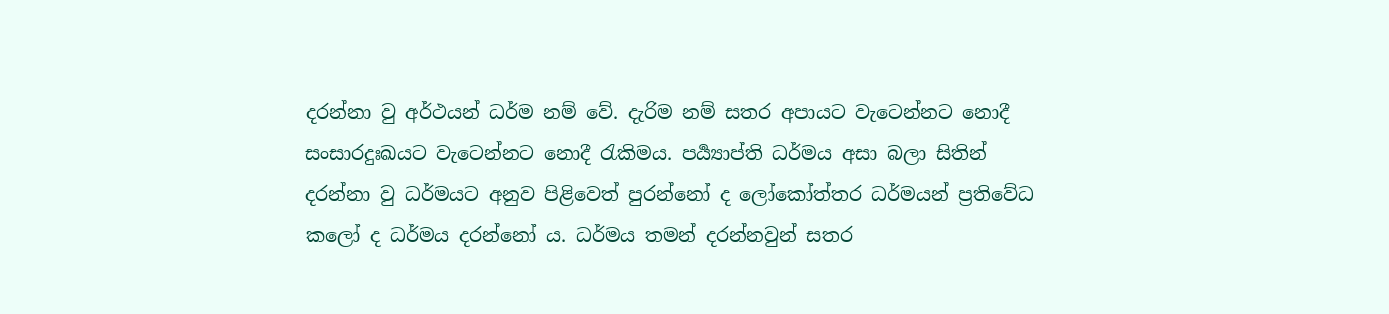දරන්නා වු අර්ථයන් ධර්ම නම් වේ. දැරිම නම් සතර අපායට වැටෙන්නට නොදී සංසාරදුඃඛයට වැටෙන්නට නොදී රැකිමය. පර්‍ය්‍යාප්ති ධර්මය අසා බලා සිතින් දරන්නා වු ධර්මයට අනුව පිළිවෙත් පුරන්නෝ ද ලෝකෝත්තර ධර්මයන් ප්‍රතිවේධ කලෝ ද ධර්මය දරන්නෝ ය. ධර්මය තමන් දරන්නවුන් සතර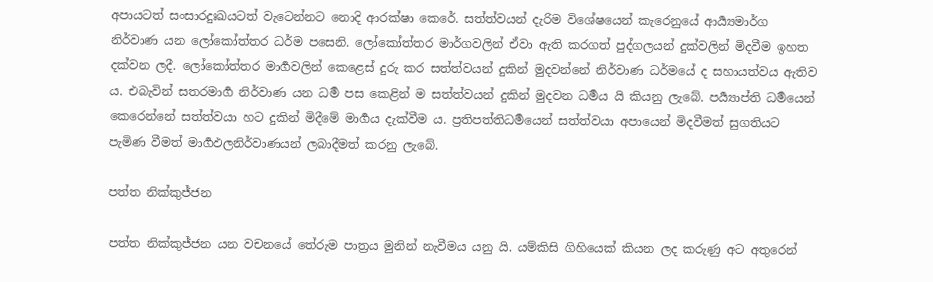අපායටත් සංසාරදුඃඛයටත් වැටෙන්නට නොදි ආරක්ෂා කෙරේ. සත්ත්වයන් දැරිම විශේෂයෙන් කැරෙනුයේ ආර්‍ය්‍යමාර්ග නිර්වාණ යන ලෝකෝත්තර ධර්ම පසෙනි. ලෝකෝත්තර මාර්ගවලින් ඒවා ඇති කරගත් පුද්ගලයන් දුක්වලින් මිදවීම ඉහත දක්වන ලදී. ලෝකෝත්තර මාර්‍ගවලින් කෙළෙස් දුරු කර සත්ත්වයන් දුකින් මුදවන්නේ නිර්වාණ ධර්මයේ ද සහායත්වය ඇතිව ය. එබැවින් සතරමාර්‍ග නිර්වාණ යන ධර්‍ම පස කෙළින් ම සත්ත්වයන් දුකින් මුදවන ධර්‍මය යි කියනු ලැබේ. පර්‍ය්‍යාප්ති ධර්‍මයෙන් කෙරෙන්නේ සත්ත්වයා හට දුකින් මිදීමේ මාර්‍ගය දැක්වීම ය. ප්‍රතිපත්තිධර්‍මයෙන් සත්ත්වයා අපායෙන් මිදවීමත් සුගතියට පැමිණ වීමත් මාර්‍ගඵලනිර්වාණයන් ලබාදීමත් කරනු ලැබේ.

පත්ත නික්කුජ්ජන

පත්ත නික්කුජ්ජන යන වචනයේ තේරුම පාත්‍ර‍ය මුනින් නැවීමය යනු යි. යම්කිසි ගිහියෙක් කියන ලද කරුණු අට අතුරෙන්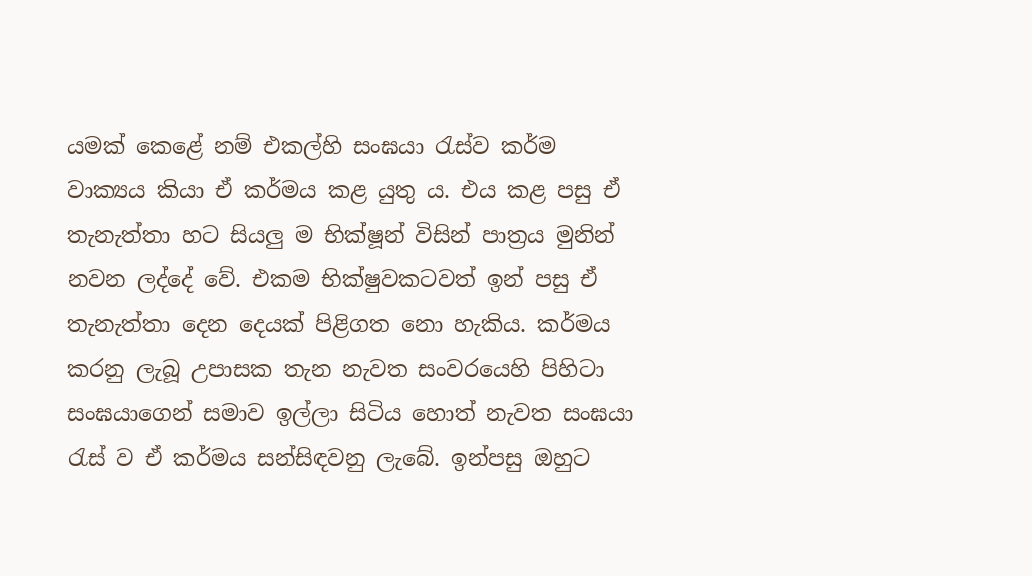යමක් කෙළේ නම් එකල්හි සංඝයා රැස්ව කර්ම වාක්‍යය කියා ඒ කර්මය කළ යුතු ය. එය කළ පසු ඒ තැනැත්තා හට සියලු ම භික්ෂූන් විසින් පාත්‍ර‍ය මුනින් නවන ලද්දේ වේ. එකම භික්ෂුවකටවත් ඉන් පසු ඒ තැනැත්තා දෙන දෙයක් පිළිගත නො හැකිය. කර්මය කරනු ලැබූ උපාසක තැන නැවත සංවරයෙහි පිහිටා සංඝයාගෙන් සමාව ඉල්ලා සිටිය හොත් නැවත සංඝයා රැස් ව ඒ කර්මය සන්සිඳවනු ලැබේ. ඉන්පසු ඔහුට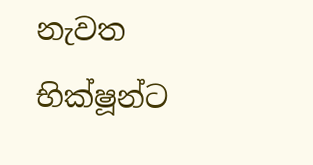නැවත භික්ෂූන්ට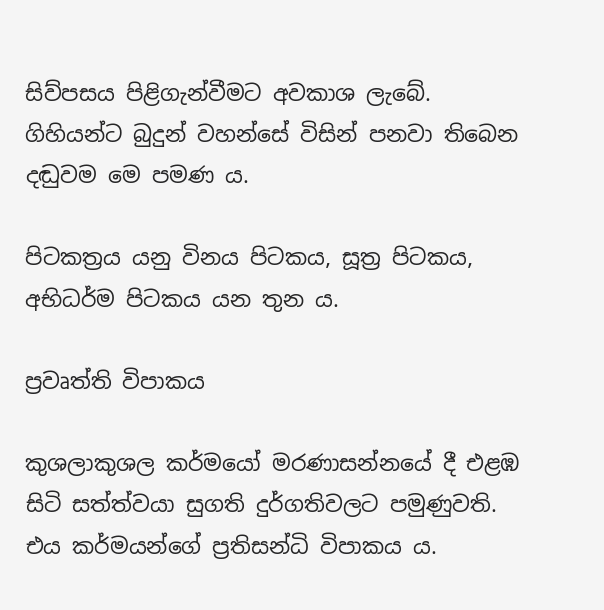සිව්පසය පිළිගැන්වීමට අවකාශ ලැබේ. ගිහියන්ට බුදුන් වහන්සේ විසින් පනවා තිබෙන දඬුවම මෙ පමණ ය.

පිටකත්‍ර‍ය යනු විනය පිටකය, සූත්‍ර‍ පිටකය, අභිධර්ම පිටකය යන තුන ය.

ප්‍ර‍වෘත්ති විපාකය

කුශලාකුශල කර්මයෝ මරණාසන්නයේ දී එළඹ සිටි සත්ත්වයා සුගති දුර්ගතිවලට පමුණුවති. එය කර්මයන්ගේ ප්‍ර‍තිසන්ධි විපාකය ය.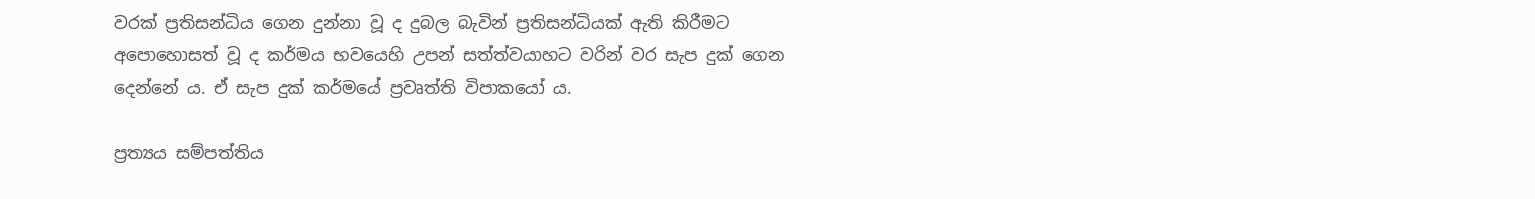වරක් ප්‍ර‍තිසන්ධිය ගෙන දුන්නා වූ ද දුබල බැවින් ප්‍ර‍තිසන්ධියක් ඇති කිරීමට අපොහොසත් වූ ද කර්මය භවයෙහි උපන් සත්ත්වයාහට වරින් වර සැප දුක් ගෙන දෙන්නේ ය. ඒ සැප දුක් කර්මයේ ප්‍ර‍වෘත්ති විපාකයෝ ය.

ප්‍ර‍ත්‍යය සම්පත්තිය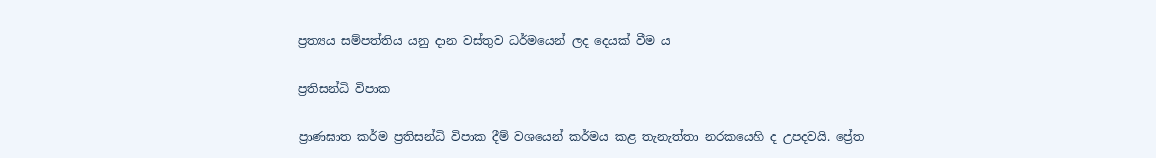ප්‍ර‍ත්‍යය සම්පත්තිය යනු දාන වස්තුව ධර්මයෙන් ලද දෙයක් වීම ය

ප්‍ර‍තිසන්ධි විපාක

ප්‍රාණඝාත කර්ම ප්‍ර‍තිසන්ධි විපාක දීම් වශයෙන් කර්මය කළ තැනැත්තා නරකයෙහි ද උපදවයි. ප්‍රේත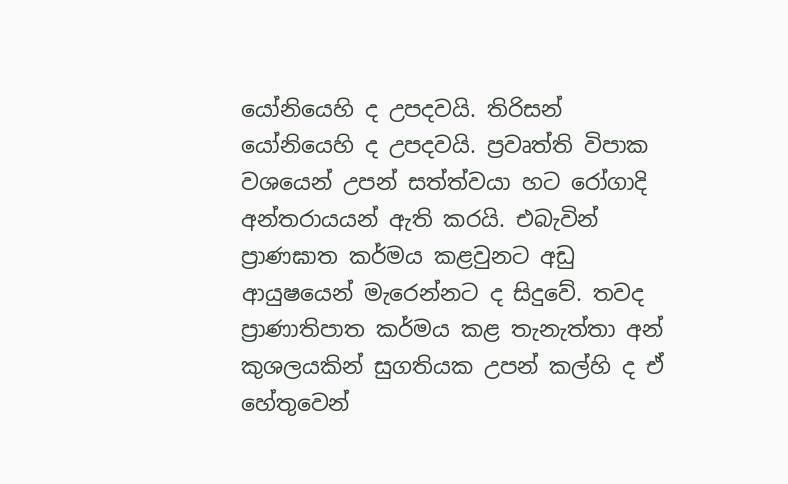යෝනියෙහි ද උපදවයි. තිරිසන් යෝනියෙහි ද උපදවයි. ප්‍ර‍වෘත්ති විපාක වශයෙන් උපන් සත්ත්වයා හට රෝගාදි අන්තරායයන් ඇති කරයි. එබැවින් ප්‍රාණඝාත කර්මය කළවුනට අඩු ආයුෂයෙන් මැරෙන්නට ද සිදුවේ. තවද ප්‍රාණාතිපාත කර්මය කළ තැනැත්තා අන් කුශලයකින් සුගතියක උපන් කල්හි ද ඒ හේතුවෙන්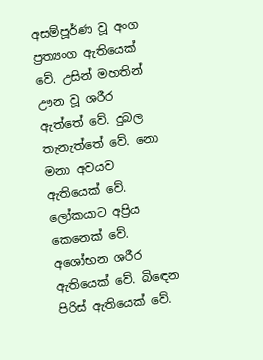අසම්පූර්ණ වූ අංග ප්‍ර‍ත්‍යංග ඇතියෙක් වේ. උසින් මහතින් ඌන වූ ශරීර ඇත්තේ වේ. දුබල තැනැත්තේ වේ. නො මනා අවයව ඇතියෙක් වේ. ලෝකයාට අප්‍රිය කෙනෙක් වේ. අශෝභන ශරීර ඇතියෙක් වේ. බිඳෙන පිරිස් ඇතියෙක් වේ.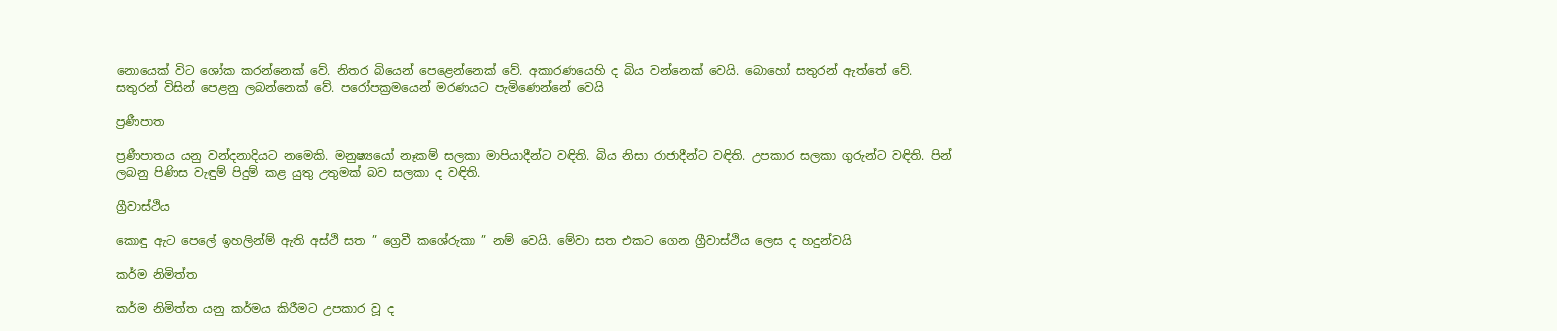නොයෙක් විට ශෝක කරන්නෙක් වේ. නිතර බියෙන් පෙළෙන්නෙක් වේ. අකාරණයෙහි ද බිය වන්නෙක් වෙයි. බොහෝ සතුරන් ඇත්තේ වේ. සතුරන් විසින් පෙළනු ලබන්නෙක් වේ. පරෝපක්‍ර‍මයෙන් මරණයට පැමිණෙන්නේ වෙයි

ප්‍ර‍ණීපාත

ප්‍ර‍ණීපාතය යනු වන්දනාදියට නමෙකි. මනුෂ්‍යයෝ නෑකම් සලකා මාපියාදීන්ට වඳිති. බිය නිසා රාජාදීන්ට වඳිති. උපකාර සලකා ගුරුන්ට වඳිති. පින් ලබනු පිණිස වැඳුම් පිදුම් කළ යුතු උතුමක් බව සලකා ද වඳිති.

ග්‍රීවාස්ථිය

කොඳු ඇට පෙලේ ඉහලින්ම් ඇති අස්ථි සත ” ග්‍රෙවී කශේරුකා ” නම් වෙයි. මේවා සත එකට ගෙන ග්‍රීවාස්ථිය ලෙස ද හදුන්වයි

කර්ම නිමිත්ත

කර්ම නිමිත්ත යනු කර්මය කිරීමට උපකාර වූ ද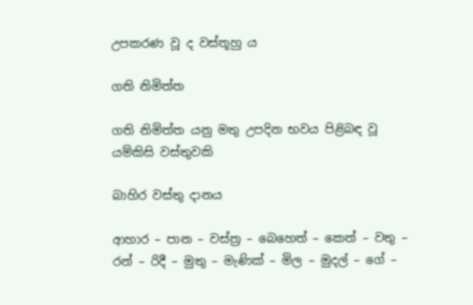උපකරණ වූ ද වස්තූහු ය

ගති නිමිත්ත

ගති නිමිත්ත යනු මතු උපදින භවය පිළිබඳ වූ යම්කිසි වස්තුවකි

බාහිර වස්තු දානය

ආහාර – පාන – වස්ත්‍ර – බෙහෙත් – කෙත් – වතු – රන් – රිදී – මුතු – මැණික් – මිල – මුදල් – ගේ –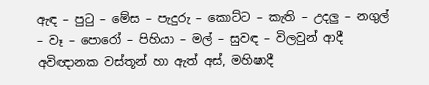ඇඳ – පුටු – මේස – පැදුරු – කොට්ට – කැති – උදලු – නගුල් – වෑ – පොරෝ – පිහියා – මල් – සුවඳ – විලවුන් ආදී අවිඥානක වස්තූන් හා ඇත් අස්, මහිෂාදී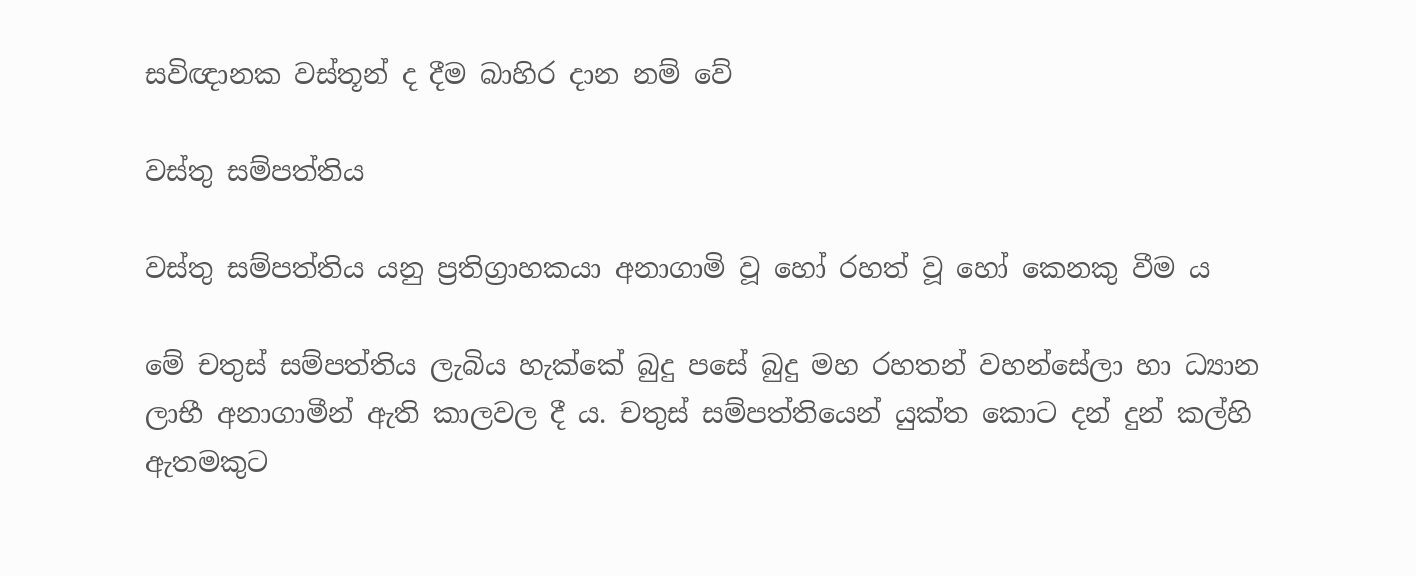සවිඥානක වස්තූන් ද දීම බාහිර දාන නම් වේ

වස්තු සම්පත්තිය

වස්තු සම්පත්තිය යනු ප්‍ර‍තිග්‍රාහකයා අනාගාමි වූ හෝ රහත් වූ හෝ කෙනකු වීම ය

මේ චතුස් සම්පත්තිය ලැබිය හැක්කේ බුදු පසේ බුදු මහ රහතන් වහන්සේලා හා ධ්‍යාන ලාභී අනාගාමීන් ඇති කාලවල දී ය. චතුස් සම්පත්තියෙන් යුක්ත කොට දන් දුන් කල්හි ඇතමකුට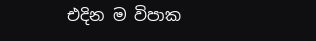එදින ම විපාක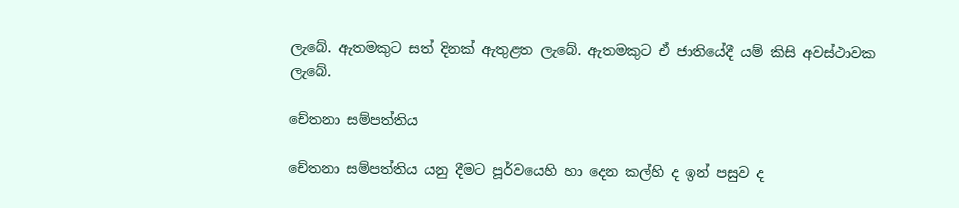ලැබේ. ඇතමකුට සත් දිනක් ඇතුළත ලැබේ. ඇතමකුට ඒ ජාතියේදී යම් කිසි අවස්ථාවක ලැබේ.

චේතනා සම්පත්තිය

චේතනා සම්පත්තිය යනු දීමට පූර්වයෙහි හා දෙන කල්හි ද ඉන් පසුව ද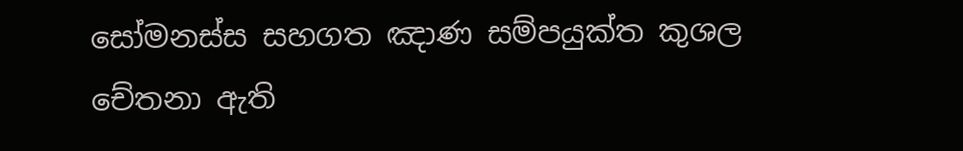සෝමනස්ස සහගත ඤාණ සම්පයුක්ත කුශල චේතනා ඇති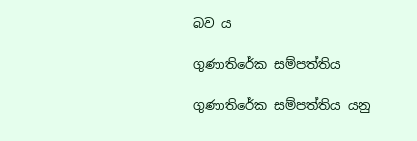බව ය

ගුණාතිරේක සම්පත්තිය

ගුණාතිරේක සම්පත්තිය යනු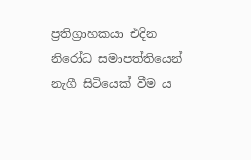ප්‍ර‍තිග්‍රාහකයා එදින නිරෝධ සමාපත්තියෙන් නැගී සිටියෙක් වීම ය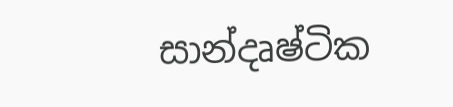සාන්දෘෂ්ටික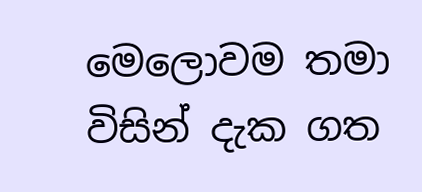මෙලොවම තමා විසින් දැක ගත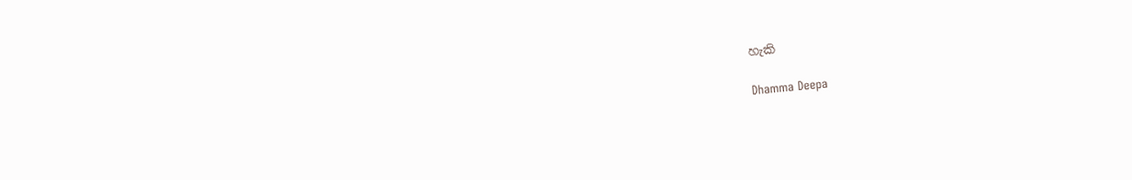හැකි

Dhamma Deepa